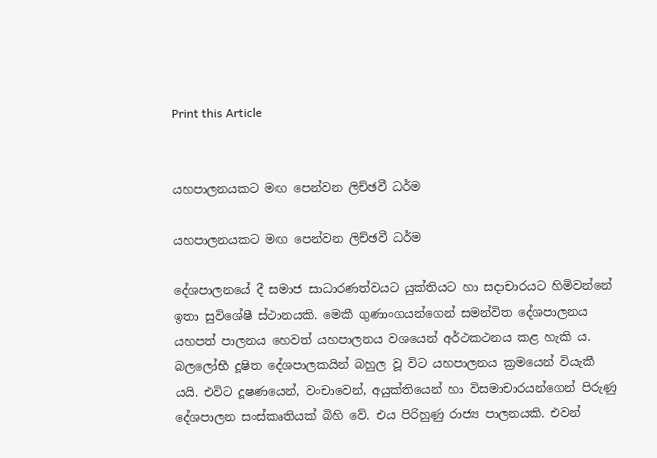Print this Article


යහපාලනයකට මඟ පෙන්වන ලිච්ඡවී ධර්ම

යහපාලනයකට මඟ පෙන්වන ලිච්ඡවී ධර්ම

දේශපාලනයේ දී සමාජ සාධාරණත්වයට යුක්තියට හා සදාචාරයට හිමිවන්නේ ඉතා සුවිශේෂී ස්ථානයකි. මෙකී ගුණාංගයන්ගෙන් සමන්විත දේශපාලනය යහපත් පාලනය හෙවත් යහපාලනය වශයෙන් අර්ථකථනය කළ හැකි ය. බලලෝභී දූෂිත දේශපාලකයින් බහුල වූ විට යහපාලනය ක්‍රමයෙන් වියැකී යයි. එවිට දූෂණයෙන්, වංචාවෙන්, අයුක්තියෙන් හා විසමාචාරයන්ගෙන් පිරුණු දේශපාලන සංස්කෘතියක් බිහි වේ. එය පිරිහුණු රාජ්‍ය පාලනයකි. එවන්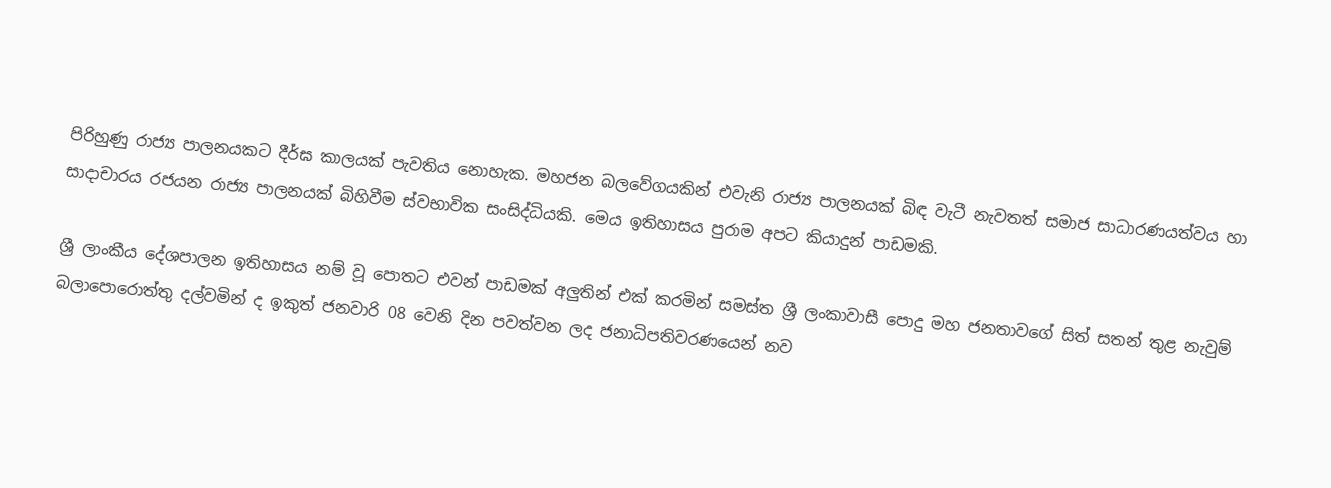පිරිහුණු රාජ්‍ය පාලනයකට දීර්ඝ කාලයක් පැවතිය නොහැක. මහජන බලවේගයකින් එවැනි රාජ්‍ය පාලනයක් බිඳ වැටී නැවතත් සමාජ සාධාරණයත්වය හා සාදාචාරය රජයන රාජ්‍ය පාලනයක් බිහිවීම ස්වභාවික සංසිද්ධියකි. මෙය ඉතිහාසය පුරාම අපට කියාදුන් පාඩමකි.

ශ්‍රී ලාංකීය දේශපාලන ඉතිහාසය නම් වූ පොතට එවන් පාඩමක් අලුතින් එක් කරමින් සමස්ත ශ්‍රී ලංකාවාසී පොදු මහ ජනතාවගේ සිත් සතන් තුළ නැවුම් බලාපොරොත්තු දල්වමින් ද ඉකුත් ජනවාරි 08 වෙනි දින පවත්වන ලද ජනාධිපතිවරණයෙන් නව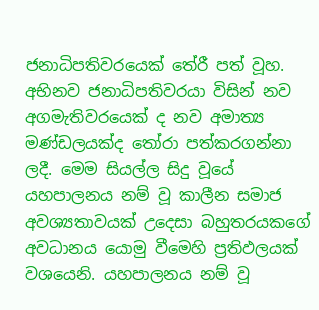ජනාධිපතිවරයෙක් තේරී පත් වූහ. අභිනව ජනාධිපතිවරයා විසින් නව අගමැතිවරයෙක් ද නව අමාත්‍ය මණ්ඩලයක්ද තෝරා පත්කරගන්නා ලදී. මෙම සියල්ල සිදු වූයේ යහපාලනය නම් වූ කාලීන සමාජ අවශ්‍යතාවයක් උදෙසා බහුතරයකගේ අවධානය යොමු වීමෙහි ප්‍රතිඵලයක් වශයෙනි. යහපාලනය නම් වූ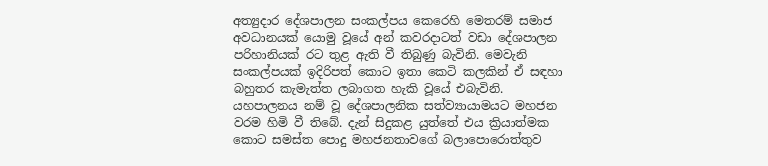අත්‍යුදාර දේශපාලන සංකල්පය කෙරෙහි මෙතරම් සමාජ අවධානයක් යොමු වූයේ අන් කවරදාටත් වඩා දේශපාලන පරිහානියක් රට තුළ ඇති වී තිබුණු බැවිනි. මෙවැනි සංකල්පයක් ඉදිරිපත් කොට ඉතා කෙටි කලකින් ඒ සඳහා බහුතර කැමැත්ත ලබාගත හැකි වූයේ එබැවිනි. යහපාලනය නම් වූ දේශපාලනික සත්ව්‍යායාමයට මහජන වරම හිමි වී තිබේ. දැන් සිදුකළ යුත්තේ එය ක්‍රියාත්මක කොට සමස්ත පොදු මහජනතාවගේ බලාපොරොත්තුව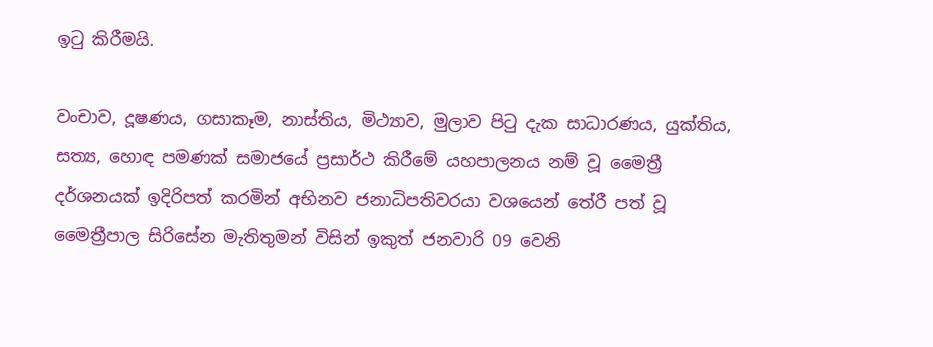ඉටු කිරීමයි.

වංචාව, දූෂණය, ගසාකෑම, නාස්තිය, මිථ්‍යාව, මුලාව පිටු දැක සාධාරණය, යුක්තිය, සත්‍ය, හොඳ පමණක් සමාජයේ ප්‍රසාර්ථ කිරීමේ යහපාලනය නම් වූ මෛත්‍රී දර්ශනයක් ඉදිරිපත් කරමින් අභිනව ජනාධිපතිවරයා වශයෙන් තේරී පත් වූ මෛත්‍රීපාල සිරිසේන මැතිතුමන් විසින් ඉකුත් ජනවාරි 09 වෙනි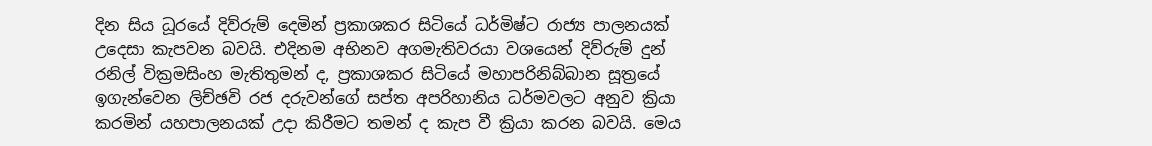දින සිය ධූරයේ දිව්රුම් දෙමින් ප්‍රකාශකර සිටියේ ධර්මිෂ්ට රාජ්‍ය පාලනයක් උදෙසා කැපවන බවයි. එදිනම අභිනව අගමැතිවරයා වශයෙන් දිව්රුම් දුන් රනිල් වික්‍රමසිංහ මැතිතුමන් ද, ප්‍රකාශකර සිටියේ මහාපරිනිබ්බාන සූත්‍රයේ ඉගැන්වෙන ලිච්ඡවි රජ දරුවන්ගේ සප්ත අපරිහානිය ධර්මවලට අනුව ක්‍රියා කරමින් යහපාලනයක් උදා කිරීමට තමන් ද කැප වී ක්‍රියා කරන බවයි. මෙය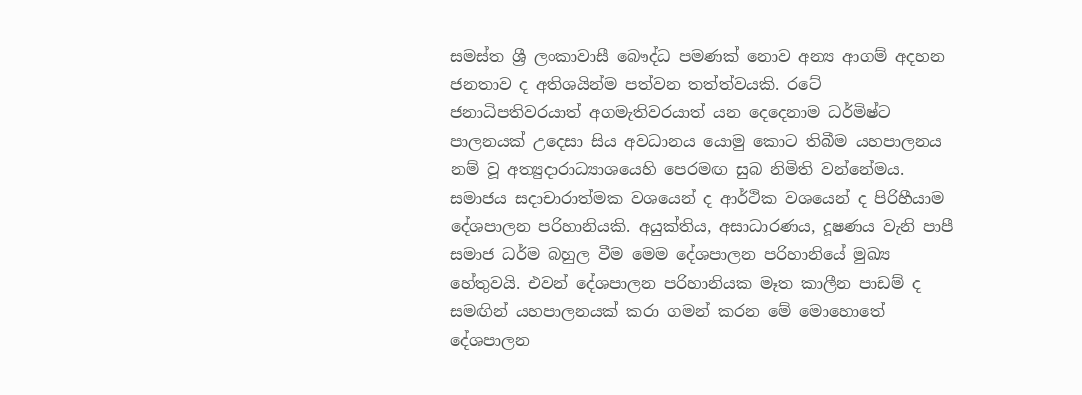සමස්ත ශ්‍රී ලංකාවාසී බෞද්ධ පමණක් නොව අන්‍ය ආගම් අදහන ජනතාව ද අතිශයින්ම පත්වන තත්ත්වයකි. රටේ ජනාධිපතිවරයාත් අගමැතිවරයාත් යන දෙදෙනාම ධර්මිෂ්ට පාලනයක් උදෙසා සිය අවධානය යොමු කොට තිබීම යහපාලනය නම් වූ අත්‍යුදාරාධ්‍යාශයෙහි පෙරමඟ සුබ නිමිති වන්නේමය. සමාජය සදාචාරාත්මක වශයෙන් ද ආර්ථික වශයෙන් ද පිරිහීයාම දේශපාලන පරිහානියකි. අයුක්තිය, අසාධාරණය, දූෂණය වැනි පාපී සමාජ ධර්ම බහුල වීම මෙම දේශපාලන පරිහානියේ මුඛ්‍ය හේතුවයි. එවන් දේශපාලන පරිහානියක මෑත කාලීන පාඩම් ද සමඟින් යහපාලනයක් කරා ගමන් කරන මේ මොහොතේ දේශපාලන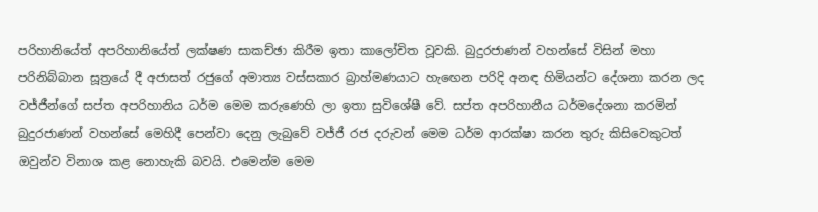පරිහානියේත් අපරිහානියේත් ලක්ෂණ සාකච්ඡා කිරීම ඉතා කාලෝචිත වූවකි. බුදුරජාණන් වහන්සේ විසින් මහා පරිනිබ්බාන සූත්‍රයේ දී අජාසත් රජුගේ අමාත්‍ය වස්සකාර බ්‍රාහ්මණයාට හැඟෙන පරිදි අනඳ හිමියන්ට දේශනා කරන ලද වජ්ජීන්ගේ සප්ත අපරිහානිය ධර්ම මෙම කරුණෙහි ලා ඉතා සුවිශේෂී වේ. සප්ත අපරිහානීය ධර්මදේශනා කරමින් බුදුරජාණන් වහන්සේ මෙහිදී පෙන්වා දෙනු ලැබුවේ වජ්ජී රජ දරුවන් මෙම ධර්ම ආරක්ෂා කරන තුරු කිසිවෙකුටත් ඔවුන්ව විනාශ කළ නොහැකි බවයි. එමෙන්ම මෙම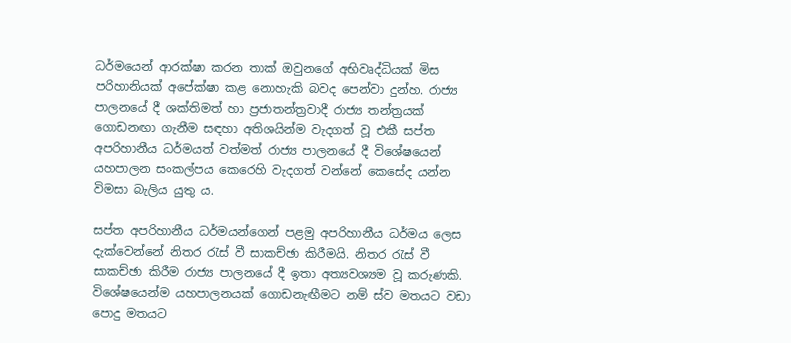ධර්මයෙන් ආරක්ෂා කරන තාක් ඔවුනගේ අභිවෘද්ධියක් මිස පරිහානියක් අපේක්ෂා කළ නොහැකි බවද පෙන්වා දුන්හ. රාජ්‍ය පාලනයේ දී ශක්තිමත් හා ප්‍රජාතන්ත්‍රවාදී රාජ්‍ය තන්ත්‍රයක් ගොඩනඟා ගැනීම සඳහා අතිශයින්ම වැදගත් වූ එකී සප්ත අපරිහානීය ධර්මයත් වත්මත් රාජ්‍ය පාලනයේ දී විශේෂයෙන් යහපාලන සංකල්පය කෙරෙහි වැදගත් වන්නේ කෙසේද යන්න විමසා බැලිය යුතු ය.

සප්ත අපරිහානීය ධර්මයන්ගෙන් පළමු අපරිහානීය ධර්මය ලෙස දැක්වෙන්නේ නිතර රැස් වී සාකච්ඡා කිරීමයි. නිතර රැස් වී සාකච්ඡා කිරීම රාජ්‍ය පාලනයේ දී ඉතා අත්‍යවශ්‍යම වූ කරුණකි. විශේෂයෙන්ම යහපාලනයක් ගොඩනැඟීමට නම් ස්ව මතයට වඩා පොදු මතයට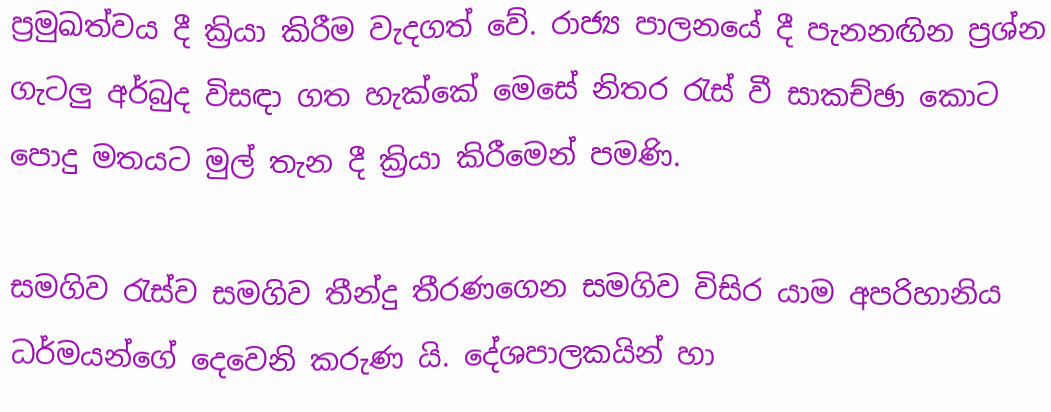ප්‍රමුඛත්වය දී ක්‍රියා කිරීම වැදගත් වේ. රාජ්‍ය පාලනයේ දී පැනනඟින ප්‍රශ්න ගැටලු අර්බුද විසඳා ගත හැක්කේ මෙසේ නිතර රැස් වී සාකච්ඡා කොට පොදු මතයට මුල් තැන දී ක්‍රියා කිරීමෙන් පමණි.

සමගිව රැස්ව සමගිව තීන්දු තීරණගෙන සමගිව විසිර යාම අපරිහානිය ධර්මයන්ගේ දෙවෙනි කරුණ යි. දේශපාලකයින් හා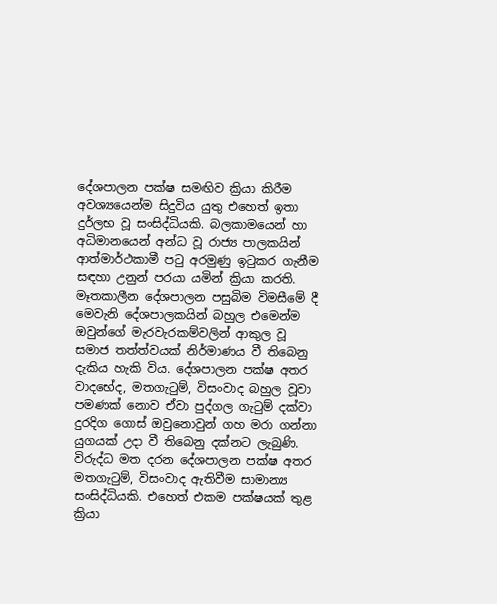දේශපාලන පක්ෂ සමඟිව ක්‍රියා කිරීම අවශ්‍යයෙන්ම සිදුවිය යුතු එහෙත් ඉතා දුර්ලභ වූ සංසිද්ධියකි. බලකාමයෙන් හා අධිමානයෙන් අන්ධ වූ රාජ්‍ය පාලකයින් ආත්මාර්ථකාමී පටු අරමුණු ඉටුකර ගැනීම සඳහා උනුන් පරයා යමින් ක්‍රියා කරති. මෑතකාලීන දේශපාලන පසුබිම විමසීමේ දී මෙවැනි දේශපාලකයින් බහුල එමෙන්ම ඔවුන්ගේ මැරවැරකම්වලින් ආකුල වූ සමාජ තත්ත්වයක් නිර්මාණය වී තිබෙනු දැකිය හැකි විය. දේශපාලන පක්ෂ අතර වාදභේද, මතගැටුම්, විසංවාද බහුල වූවා පමණක් නොව ඒවා පුද්ගල ගැටුම් දක්වා දුරදිග ගොස් ඔවුනොවුන් ගහ මරා ගන්නා යුගයක් උදා වී තිබෙනු දක්නට ලැබුණි. විරුද්ධ මත දරන දේශපාලන පක්ෂ අතර මතගැටුම්, විසංවාද ඇතිවීම සාමාන්‍ය සංසිද්ධියකි. එහෙත් එකම පක්ෂයක් තුළ ක්‍රියා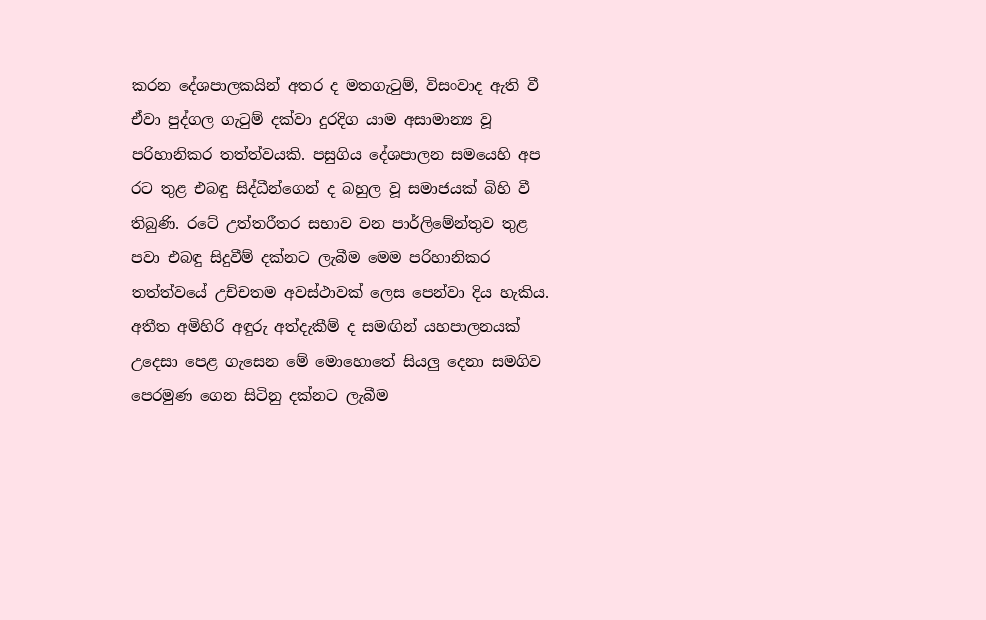කරන දේශපාලකයින් අතර ද මතගැටුම්, විසංවාද ඇති වී ඒවා පුද්ගල ගැටුම් දක්වා දුරදිග යාම අසාමාන්‍ය වූ පරිහානිකර තත්ත්වයකි. පසුගිය දේශපාලන සමයෙහි අප රට තුළ එබඳු සිද්ධීන්ගෙන් ද බහුල වූ සමාජයක් බිහි වී තිබුණි. රටේ උත්තරීතර සභාව වන පාර්ලිමේන්තුව තුළ පවා එබඳු සිදුවීම් දක්නට ලැබීම මෙම පරිහානිකර තත්ත්වයේ උච්චතම අවස්ථාවක් ලෙස පෙන්වා දිය හැකිය. අතීත අමිහිරි අඳුරු අත්දැකීම් ද සමඟින් යහපාලනයක් උදෙසා පෙළ ගැසෙන මේ මොහොතේ සියලු දෙනා සමගිව පෙරමුණ ගෙන සිටිනු දක්නට ලැබීම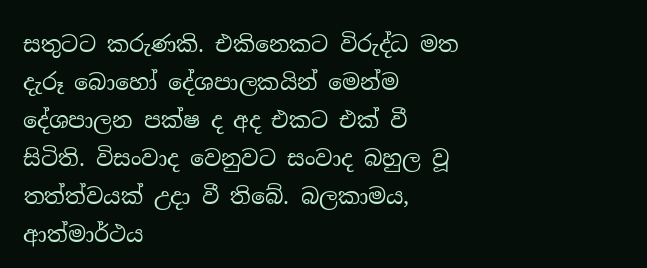සතුටට කරුණකි. එකිනෙකට විරුද්ධ මත දැරූ බොහෝ දේශපාලකයින් මෙන්ම දේශපාලන පක්ෂ ද අද එකට එක් වී සිටිති. විසංවාද වෙනුවට සංවාද බහුල වූ තත්ත්වයක් උදා වී තිබේ. බලකාමය, ආත්මාර්ථය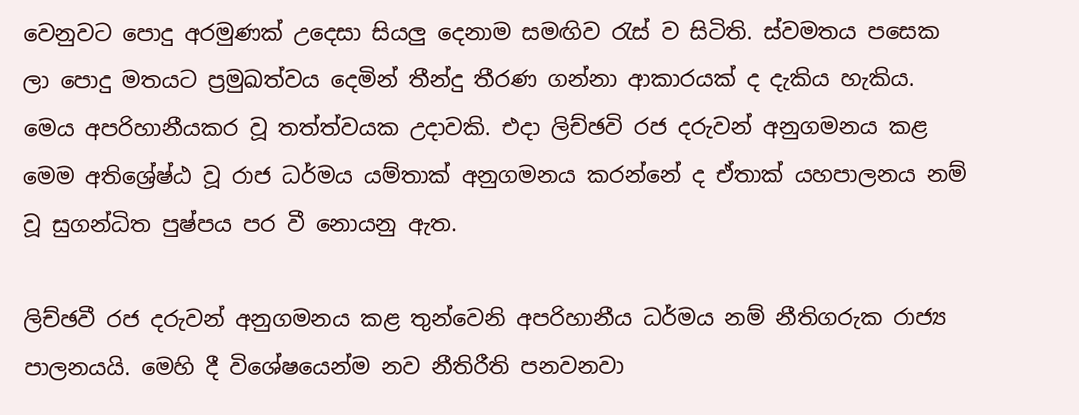වෙනුවට පොදු අරමුණක් උදෙසා සියලු දෙනාම සමඟිව රැස් ව සිටිති. ස්වමතය පසෙක ලා පොදු මතයට ප්‍රමුඛත්වය දෙමින් තීන්දු තීරණ ගන්නා ආකාරයක් ද දැකිය හැකිය. මෙය අපරිහානීයකර වූ තත්ත්වයක උදාවකි. එදා ලිච්ඡවි රජ දරුවන් අනුගමනය කළ මෙම අතිශ්‍රේෂ්ඨ වූ රාජ ධර්මය යම්තාක් අනුගමනය කරන්නේ ද ඒතාක් යහපාලනය නම් වූ සුගන්ධිත පුෂ්පය පර වී නොයනු ඇත.

ලිච්ඡවී රජ දරුවන් අනුගමනය කළ තුන්වෙනි අපරිහානීය ධර්මය නම් නීතිගරුක රාජ්‍ය පාලනයයි. මෙහි දී විශේෂයෙන්ම නව නීතිරීති පනවනවා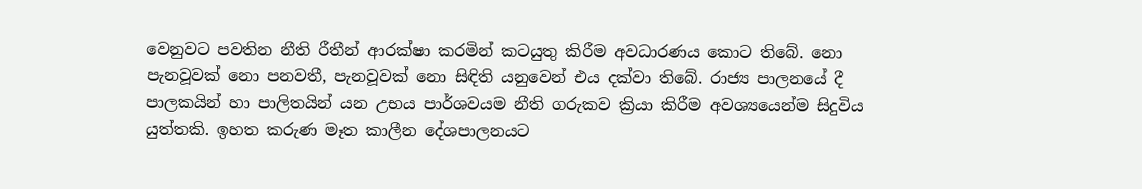වෙනුවට පවතින නීති රීතීන් ආරක්ෂා කරමින් කටයුතු කිරීම අවධාරණය කොට තිබේ. නො පැනවූවක් නො පනවතී, පැනවූවක් නො සිඳිති යනුවෙන් එය දක්වා තිබේ. රාජ්‍ය පාලනයේ දී පාලකයින් හා පාලිතයින් යන උභය පාර්ශවයම නීති ගරුකව ක්‍රියා කිරීම අවශ්‍යයෙන්ම සිදුවිය යුත්තකි. ඉහත කරුණ මෑත කාලීන දේශපාලනයට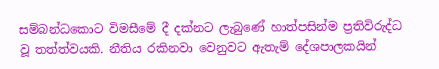සම්බන්ධකොට විමසීමේ දී දක්නට ලැබුණේ හාත්පසින්ම ප්‍රතිවිරුද්ධ වූ තත්ත්වයකි. නීතිය රකිනවා වෙනුවට ඇතැම් දේශපාලකයින්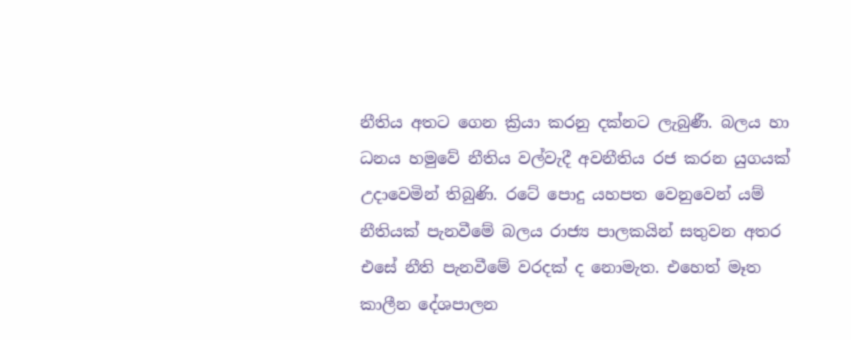නීතිය අතට ගෙන ක්‍රියා කරනු දක්නට ලැබුණී. බලය හා ධනය හමුවේ නීතිය වල්වැදී අවනීතිය රජ කරන යුගයක් උදාවෙමින් තිබුණි. රටේ පොදු යහපත වෙනුවෙන් යම් නීතියක් පැනවීමේ බලය රාජ්‍ය පාලකයින් සතුවන අතර එසේ නීති පැනවීමේ වරදක් ද නොමැත. එහෙත් මෑත කාලීන දේශපාලන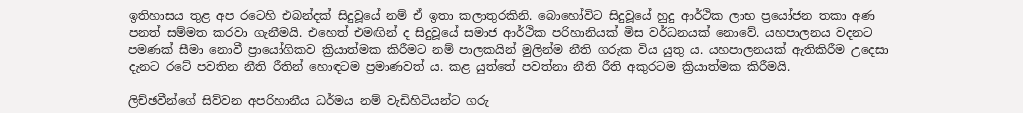ඉතිහාසය තුළ අප රටෙහි එබන්දක් සිදුවූයේ නම් ඒ ඉතා කලාතුරකිනි. බොහෝවිට සිදුවූයේ හුදු ආර්ථික ලාභ ප්‍රයෝජන තකා අණ පනත් සම්මත කරවා ගැනීමයි. එහෙත් එමඟින් ද සිදුවූයේ සමාජ ආර්ථික පරිහානියක් මිස වර්ධනයක් නොවේ. යහපාලනය වදනට පමණක් සීමා නොවී ප්‍රායෝගිකව ක්‍රියාත්මක කිරීමට නම් පාලකයින් මුලින්ම නීති ගරුක විය යුතු ය. යහපාලනයක් ඇතිකිරීම උදෙසා දැනට රටේ පවතින නීති රීතින් හොඳටම ප්‍රමාණවත් ය. කළ යුත්තේ පවත්නා නීති රීති අකුරටම ක්‍රියාත්මක කිරීමයි.

ලිච්ඡවීන්ගේ සිව්වන අපරිහානීය ධර්මය නම් වැඩිහිටියන්ට ගරු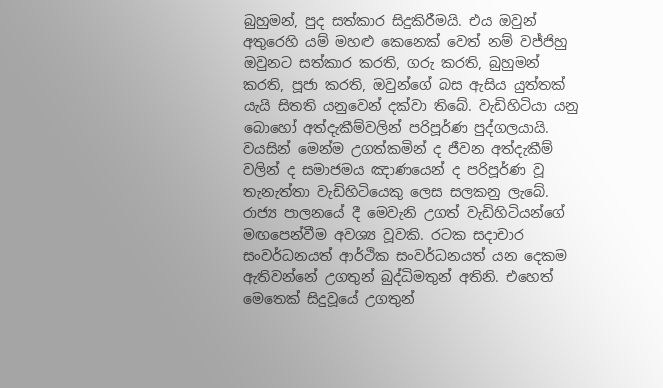බුහුමන්, පුද සත්කාර සිදුකිරීමයි. එය ඔවුන් අතුරෙහි යම් මහළු කෙනෙක් වෙත් නම් වජ්ජිහු ඔවුනට සත්කාර කරති, ගරු කරති, බුහුමන් කරති, පූජා කරති, ඔවුන්ගේ බස ඇසිය යුත්තක් යැයි සිතති යනුවෙන් දක්වා තිබේ. වැඩිහිටියා යනු බොහෝ අත්දැකීම්වලින් පරිපූර්ණ පුද්ගලයායි. වයසින් මෙන්ම උගත්කමින් ද ජීවන අත්දැකීම් වලින් ද සමාජමය ඤාණයෙන් ද පරිපූර්ණ වූ තැනැත්තා වැඩිහිටියෙකු ලෙස සලකනු ලැබේ. රාජ්‍ය පාලනයේ දී මෙවැනි උගත් වැඩිහිටියන්ගේ මඟපෙන්වීම අවශ්‍ය වූවකි. රටක සදාචාර සංවර්ධනයත් ආර්ථික සංවර්ධනයත් යන දෙකම ඇතිවන්නේ උගතුන් බුද්ධිමතුන් අතිනි. එහෙත් මෙතෙක් සිදුවූයේ උගතුන්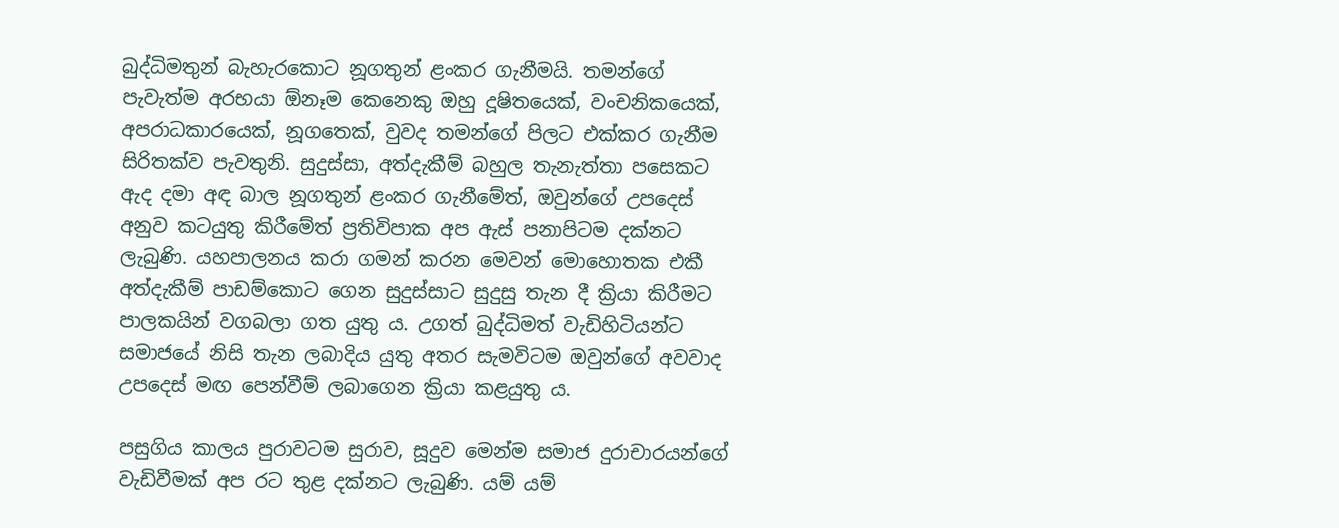බුද්ධිමතුන් බැහැරකොට නූගතුන් ළංකර ගැනීමයි. තමන්ගේ පැවැත්ම අරභයා ඕනෑම කෙනෙකු ඔහු දූෂිතයෙක්, වංචනිකයෙක්, අපරාධකාරයෙක්, නූගතෙක්, වුවද තමන්ගේ පිලට එක්කර ගැනීම සිරිතක්ව පැවතුනි. සුදුස්සා, අත්දැකීම් බහුල තැනැත්තා පසෙකට ඇද දමා අඳ බාල නූගතුන් ළංකර ගැනීමේත්, ඔවුන්ගේ උපදෙස් අනුව කටයුතු කිරීමේත් ප්‍රතිවිපාක අප ඇස් පනාපිටම දක්නට ලැබුණි. යහපාලනය කරා ගමන් කරන මෙවන් මොහොතක එකී අත්දැකීම් පාඩම්කොට ගෙන සුදුස්සාට සුදුසු තැන දී ක්‍රියා කිරීමට පාලකයින් වගබලා ගත යුතු ය. උගත් බුද්ධිමත් වැඩිහිටියන්ට සමාජයේ නිසි තැන ලබාදිය යුතු අතර සැමවිටම ඔවුන්ගේ අවවාද උපදෙස් මඟ පෙන්වීම් ලබාගෙන ක්‍රියා කළයුතු ය.

පසුගිය කාලය පුරාවටම සුරාව, සූදුව මෙන්ම සමාජ දුරාචාරයන්ගේ වැඩිවීමක් අප රට තුළ දක්නට ලැබුණි. යම් යම්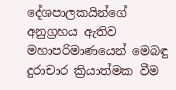දේශපාලකයින්ගේ අනුග්‍රහය ඇතිව මහාපරිමාණයෙන් මෙබඳු දුරාචාර ක්‍රියාත්මක වීම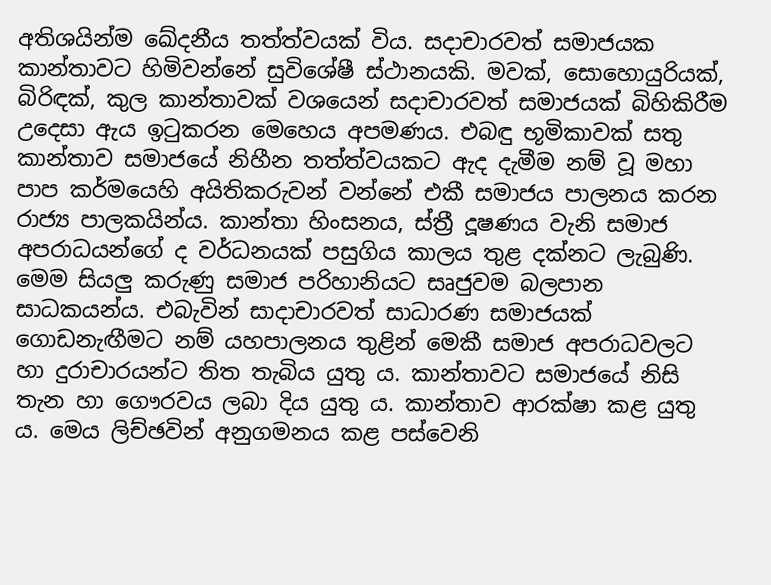අතිශයින්ම ඛේදනීය තත්ත්වයක් විය. සදාචාරවත් සමාජයක කාන්තාවට හිමිවන්නේ සුවිශේෂී ස්ථානයකි. මවක්, සොහොයුරියක්, බිරිඳක්, කුල කාන්තාවක් වශයෙන් සදාචාරවත් සමාජයක් බිහිකිරීම උදෙසා ඇය ඉටුකරන මෙහෙය අපමණය. එබඳු භූමිකාවක් සතු කාන්තාව සමාජයේ නිහීන තත්ත්වයකට ඇද දැමීම නම් වූ මහා පාප කර්මයෙහි අයිතිකරුවන් වන්නේ එකී සමාජය පාලනය කරන රාජ්‍ය පාලකයින්ය. කාන්තා හිංසනය, ස්ත්‍රී දූෂණය වැනි සමාජ අපරාධයන්ගේ ද වර්ධනයක් පසුගිය කාලය තුළ දක්නට ලැබුණි. මෙම සියලු කරුණු සමාජ පරිහානියට සෘජුවම බලපාන සාධකයන්ය. එබැවින් සාදාචාරවත් සාධාරණ සමාජයක් ගොඩනැඟීමට නම් යහපාලනය තුළින් මෙකී සමාජ අපරාධවලට හා දුරාචාරයන්ට තිත තැබිය යුතු ය. කාන්තාවට සමාජයේ නිසි තැන හා ගෞරවය ලබා දිය යුතු ය. කාන්තාව ආරක්ෂා කළ යුතු ය. මෙය ලිච්ඡවින් අනුගමනය කළ පස්වෙනි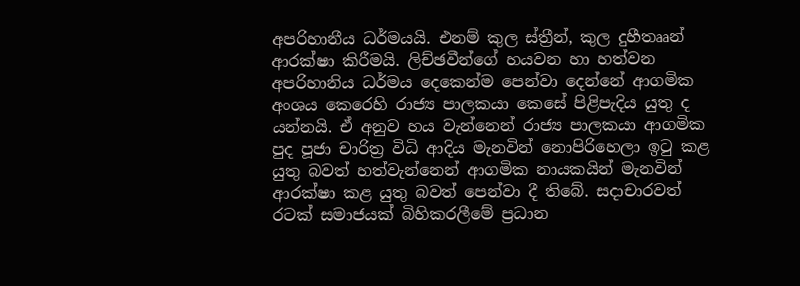අපරිහානීය ධර්මයයි. එනම් කුල ස්ත්‍රීන්, කුල දුහීතෲන් ආරක්ෂා කිරීමයි. ලිච්ඡවීන්ගේ හයවන හා හත්වන අපරිහානිය ධර්මය දෙකෙන්ම පෙන්වා දෙන්නේ ආගමික අංශය කෙරෙහි රාජ්‍ය පාලකයා කෙසේ පිළිපැදිය යුතු ද යන්නයි. ඒ අනුව හය වැන්නෙන් රාජ්‍ය පාලකයා ආගමික පුද පූජා චාරිත්‍ර විධි ආදිය මැනවින් නොපිරිහෙලා ඉටු කළ යුතු බවත් හත්වැන්නෙන් ආගමික නායකයින් මැනවින් ආරක්ෂා කළ යුතු බවත් පෙන්වා දී තිබේ. සදාචාරවත් රටක් සමාජයක් බිහිකරලීමේ ප්‍රධාන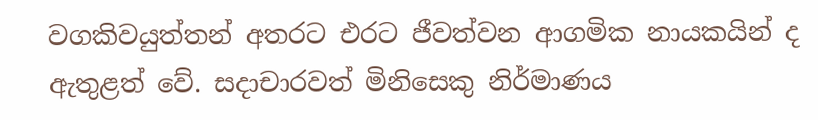වගකිවයුත්තන් අතරට එරට ජීවත්වන ආගමික නායකයින් ද ඇතුළත් වේ. සදාචාරවත් මිනිසෙකු නිර්මාණය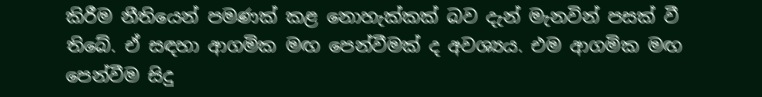කිරීම නීතියෙන් පමණක් කළ නොහැක්කක් බව දැන් මැනවින් පසක් වී තිබේ. ඒ සඳහා ආගමික මඟ පෙන්වීමක් ද අවශ්‍යය. එම ආගමික මඟ පෙන්වීම සිදු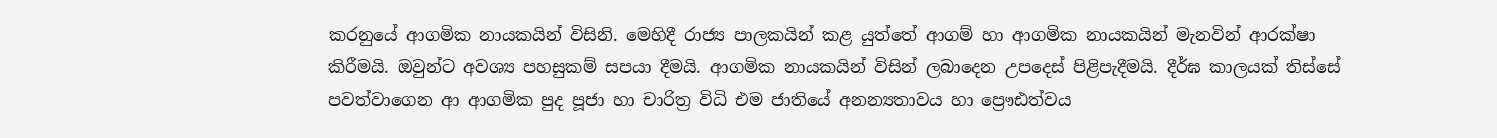කරනුයේ ආගමික නායකයින් විසිනි. මෙහිදී රාජ්‍ය පාලකයින් කළ යුත්තේ ආගම් හා ආගමික නායකයින් මැනවින් ආරක්ෂා කිරීමයි. ඔවුන්ට අවශ්‍ය පහසුකම් සපයා දීමයි. ආගමික නායකයින් විසින් ලබාදෙන උපදෙස් පිළිපැදීමයි. දීර්ඝ කාලයක් තිස්සේ පවත්වාගෙන ආ ආගමික පුද පූජා හා චාරිත්‍ර විධි එම ජාතියේ අනන්‍යතාවය හා ප්‍රෞඪත්වය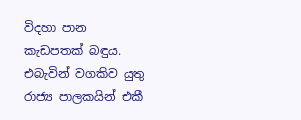විදහා පාන කැඩපතක් බඳුය. එබැවින් වගකිව යුතු රාජ්‍ය පාලකයින් එකී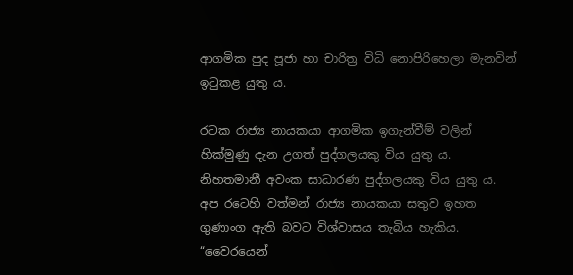ආගමික පුද පූජා හා චාරිත්‍ර විධි නොපිරිහෙලා මැනවින් ඉටුකළ යුතු ය.

රටක රාජ්‍ය නායකයා ආගමික ඉගැන්වීම් වලින් හික්මුණු දැන උගත් පුද්ගලයකු විය යුතු ය. නිහතමානී අවංක සාධාරණ පුද්ගලයකු විය යුතු ය. අප රටෙහි වත්මන් රාජ්‍ය නායකයා සතුව ඉහත ගුණාංග ඇති බවට විශ්වාසය තැබිය හැකිය. “වෛරයෙන්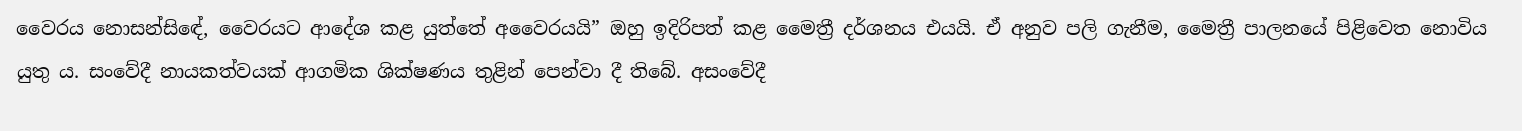වෛරය නොසන්සිඳේ, වෛරයට ආදේශ කළ යුත්තේ අවෛරයයි” ඔහු ඉදිරිපත් කළ මෛත්‍රී දර්ශනය එයයි. ඒ අනුව පලි ගැනීම, මෛත්‍රී පාලනයේ පිළිවෙත නොවිය යුතු ය. සංවේදී නායකත්වයක් ආගමික ශික්ෂණය තුළින් පෙන්වා දී තිබේ. අසංවේදී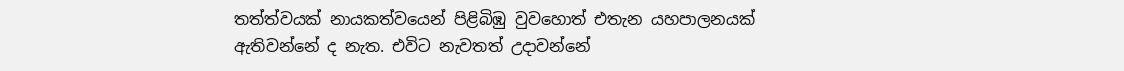තත්ත්වයක් නායකත්වයෙන් පිළිබිඹු වුවහොත් එතැන යහපාලනයක් ඇතිවන්නේ ද නැත. එවිට නැවතත් උදාවන්නේ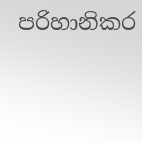පරිහානිකර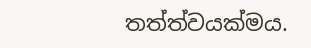තත්ත්වයක්මය.